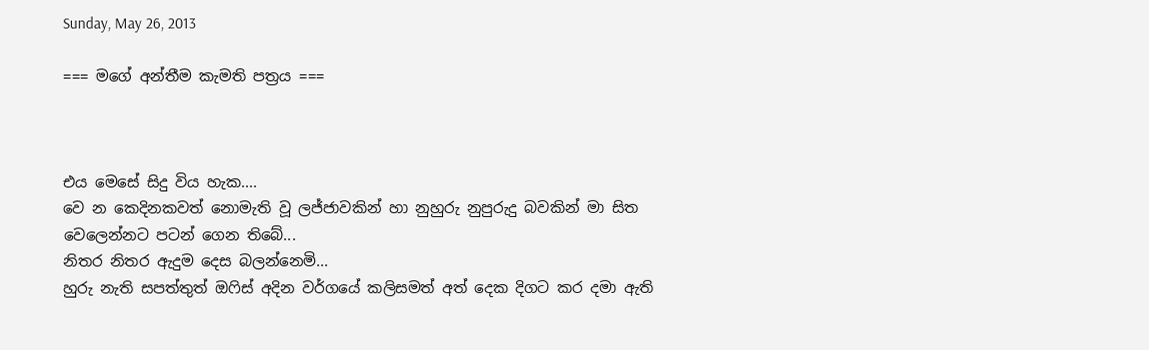Sunday, May 26, 2013

=== මගේ අන්තීම කැමති පත්‍රය ===



එය මෙසේ සිදු විය හැක....
වෙ න කෙදිනකවත් නොමැති වූ ලජ්ජාවකින් හා නුහුරු නුපුරුදු බවකින් මා සිත වෙලෙන්නට පටන් ගෙන තිබේ...
නිතර නිතර ඇදුම දෙස බලන්නෙමි...
හුරු නැති සපත්තුත් ඔෆිස් අදින වර්ගයේ කලිසමත් අත් දෙක දිගට කර දමා ඇති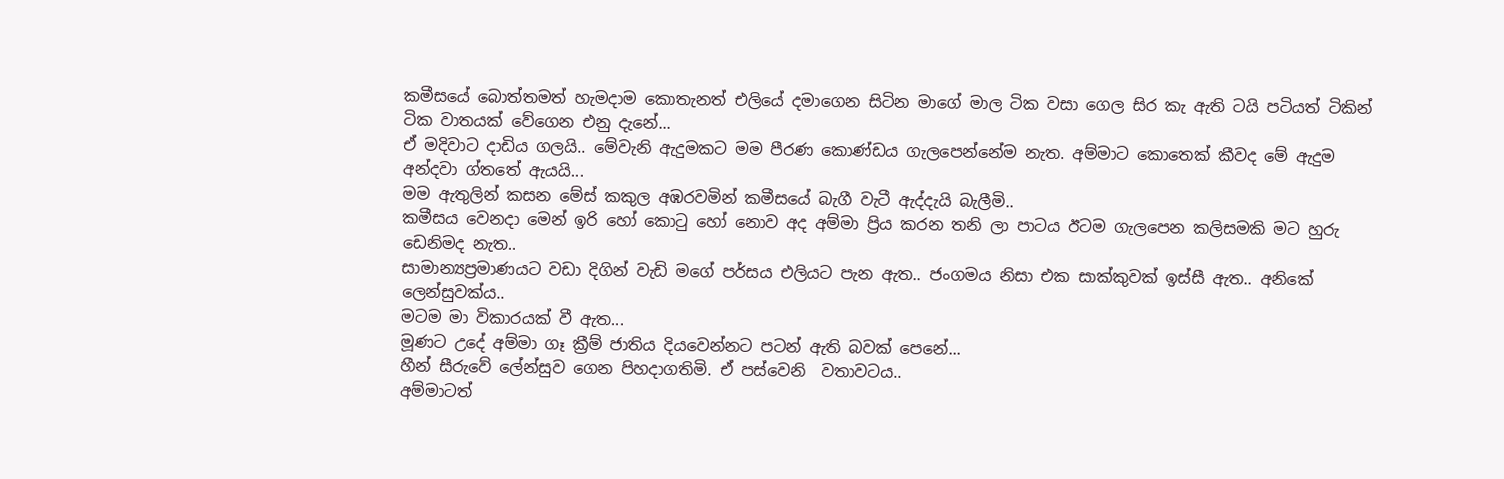කමීසයේ බොත්තමත් හැමදාම කොතැනත් එලියේ දමාගෙන සිටින මාගේ මාල ටික වසා ගෙල සිර කැ ඇති ටයි පටියත් ටිකින් ටික වාතයක් වේගෙන එනු ‍දැ‍නේ...
ඒ මදිවාට දාඩිය ගලයි.. මේවැනි ඇදුමකට මම පීරණ කොණ්ඩය ගැලපෙන්නේම නැත. අම්මාට කොතෙක් කීවද මේ ඇදුම අන්දවා ග්තතේ ඇයයි...
මම ඇතුලින් කසන මේස් කකුල අඹරවමින් කමීසයේ බැගී වැටී ඇද්දැයි බැලීමි..
කමීසය වෙනදා මෙන් ඉරි හෝ කොටු හෝ නොව අද අම්මා ප්‍රිය කරන තනි ලා පාටය ඊටම ගැලපෙන කලිසමකි මට හුරු ඩෙනිමද නැත..
සාමාන්‍යප්‍රමාණයට වඩා දිගින් වැඩි මගේ පර්සය එලියට පැන ඇත.. ජංගමය නිසා එක සාක්කුවක් ඉස්සී ඇත.. අනිකේ ලෙන්සුවක්ය..
මටම මා විකාරයක් වී ඇත...
මූණට උදේ අම්මා ගෑ ක්‍රීම් ජාතිය දියවෙන්නට පටන් ඇති බවක් පෙනේ...
හීන් සීරුවේ ලේන්සුව ගෙන පිහදාගතිමි. ඒ පස්වෙනි  වතාවටය..
අම්මාටත්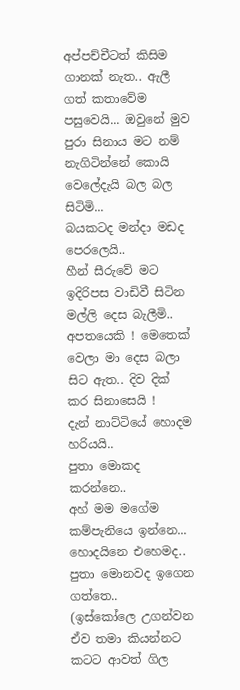අප්පච්චීටත් කිසිම ගානක් නැත.. ඇලී ගත් කතාවේම පසුවෙයි... ඔවුනේ මුව පුරා සිනාය මට නම් නැගිටින්නේ කොයි වෙලේදැයි බල බල සිටිමි...
බයකටද මන්දා මඩද පෙරලෙයි..
හීන් සීරුවේ මට ඉදිරිපස වාඩිවී සිටින මල්ලි දෙස බැලීමි..
අපතයෙකි ! මෙතෙක් වෙලා මා දෙස බලා සිට ඇත.. දිව දික් කර සිනාසෙයි !
දැන් නාට්ටියේ හොදම හරියයි..
පුතා මොකද කරන්නෙ..
අහ් මම මගේම කම්පැනියෙ ඉන්නෙ...
හොදයිනෙ එහෙමද.. පුතා මොනවද ඉගෙන ගත්තෙ..
(ඉස්කෝලෙ උගන්වන ඒව තමා කියන්නට කටට ආවත් ගිල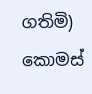ගතිමි)
කොමස්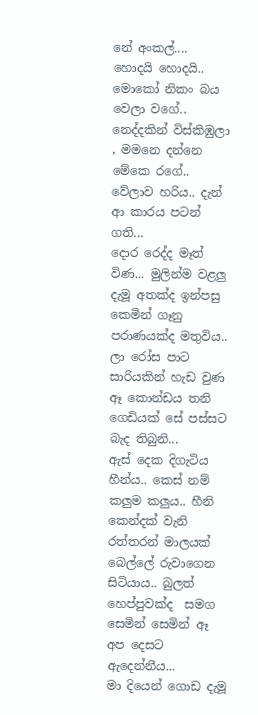නේ අංකල්....
හොදයි හොදයි.. මොකෝ නිකං බය වෙලා වගේ..
නෙද්දකින් විස්කිඹුලා , මමනෙ දන්නෙ මේකෙ ර‍‍ගේ..
වේලාව හරිය.. දැන් ආ කාරය පටන් ගති...
දොර රෙද්ද මෑත් විණ... මුලින්ම වළලු දැමූ අතක්ද ඉන්පසු කෙමින් ගෑනු පරාණයක්ද මතුවිය..
ලා රෝස පාට සාරියකින් හැඩ වුණ ඈ කොන්ඩය තනි ගෙඩියක් සේ පස්සට බැද තිබුනි...
ඇස් දෙක දිගැටිය හීන්ය.. කෙස් නම් කලුම කලුය.. හීනි කෙන්දක් වැනි රත්තරන් මාලයක් බෙල්ලේ රුවාගෙන සිටියාය.. බුලත් හෙප්පුවක්ද  සමග සෙමින් සෙමින් ඈ අප දෙසට ඇදෙන්නීය...
මා දියෙන් ගොඩ දැමූ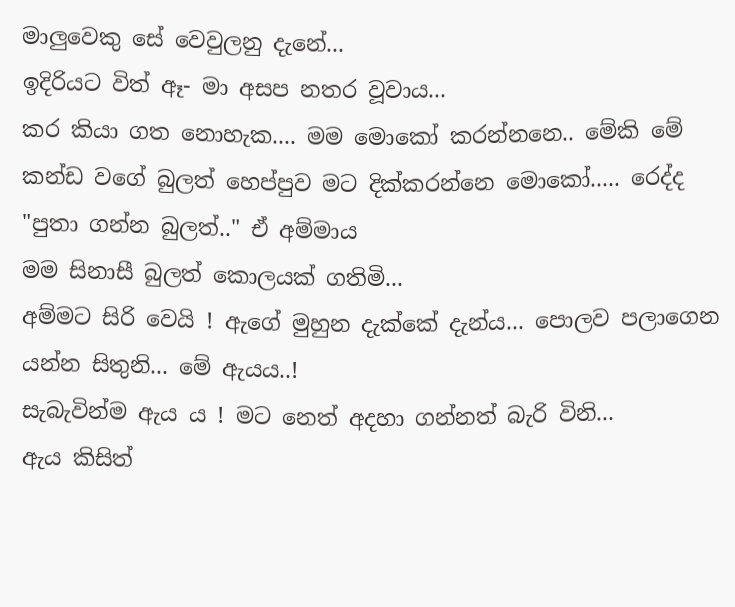මාලුවෙකු සේ වෙවුලනු දැනේ...
ඉදිරියට විත් ඈ- මා අසප නතර වූවාය...
කර කියා ගත නොහැක.... මම මොකෝ කරන්නනෙ.. මේකි මේ කන්ඩ වගේ බුලත් හෙප්පුව මට දික්කරන්නෙ මොකෝ..... රෙද්ද
"පුතා ගන්න බුලත්.." ඒ අම්මාය
මම සිනාසී බුලත් කොලයක් ගතිමි...
අම්මට සිරි වෙයි ! ඇගේ මුහුන දැක්කේ දැන්ය... පොලව පලාගෙන යන්න සිතුනි... මේ ඇයය..!
සැබැවින්ම ඇය ය ! මට නෙත් අදහා ගන්නත් බැරි විනි...
ඇය කිසිත්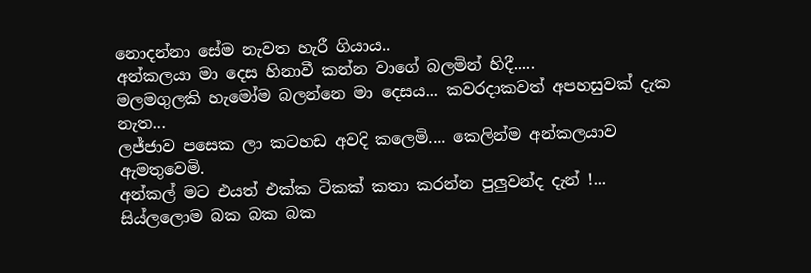නොදන්නා සේම නැවත හැරී ගියාය..
අන්කලයා මා දෙස හිනාවී කන්න වාගේ බලමින් හිදී.....
මලමගුලකි හැමෝම බලන්නෙ මා දෙසය... කවරදාකවත් අපහසුවක් දැක නැත...
ලජ්ජාව පසෙක ලා කටහඩ අවදි කලෙමි.... කෙලින්ම අන්කලයාව ඇමතුවෙමි.
අන්කල් මට එයත් එක්ක ටිකක් කතා කරන්න පුලුවන්ද දැන් !...
සිය්ලලොම බක බක බක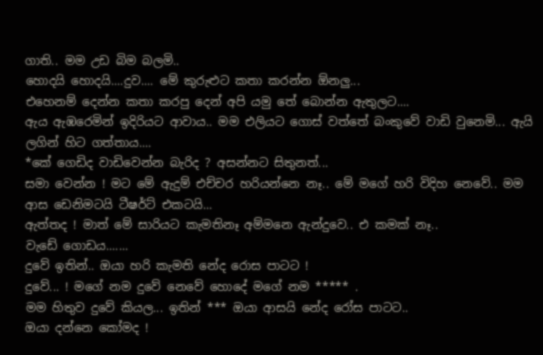ගාති.. මම උඩ බිම බලමි..
හොදයි හොදයි....දුව.... මේ කුරුළුට කතා කරන්න ඕනලු...
එහෙනම් දෙන්න කතා කරපු දෙන් අපි යමු තේ බොන්න ඇතුලට....
ඇය ඇඹරෙමින් ඉදිරියට ආවාය.. මම එලියට ගොස් වත්තේ බංකුවේ වාඩි වුනෙමි... ඇයි ලගින් හිට ගත්තාය....
*කේ ගෙඩිද වාඩිවෙන්න බැරිද ? අසන්නට සිතුනත්...
සමා වෙන්න ! මට මේ ඇදුම් එච්චර හරියන්නෙ නෑ.. මේ මගේ හරි විදිහ නෙවේ.. මම ආස ඩෙනිමටයි ටීෂර්ට් එකටයි...
ඇත්තද ! මාත් මේ සාරියට කැමතිනෑ අම්මනෙ ඇන්දුවෙ.. එ කමක් නෑ..
වැඩේ ගොඩය.......
දුවේ ඉතින්.. ඔයා හරි කැමති නේද රොස පාටට !
දුවේ... ! මගේ නම දුවේ නෙවේ හොදේ මගේ නම ***** .
මම හිතුව දුවේ කියල... ඉතින් *** ඔයා ආසයි නේද රෝස පාටට..
ඔයා දන්නෙ කෝමද !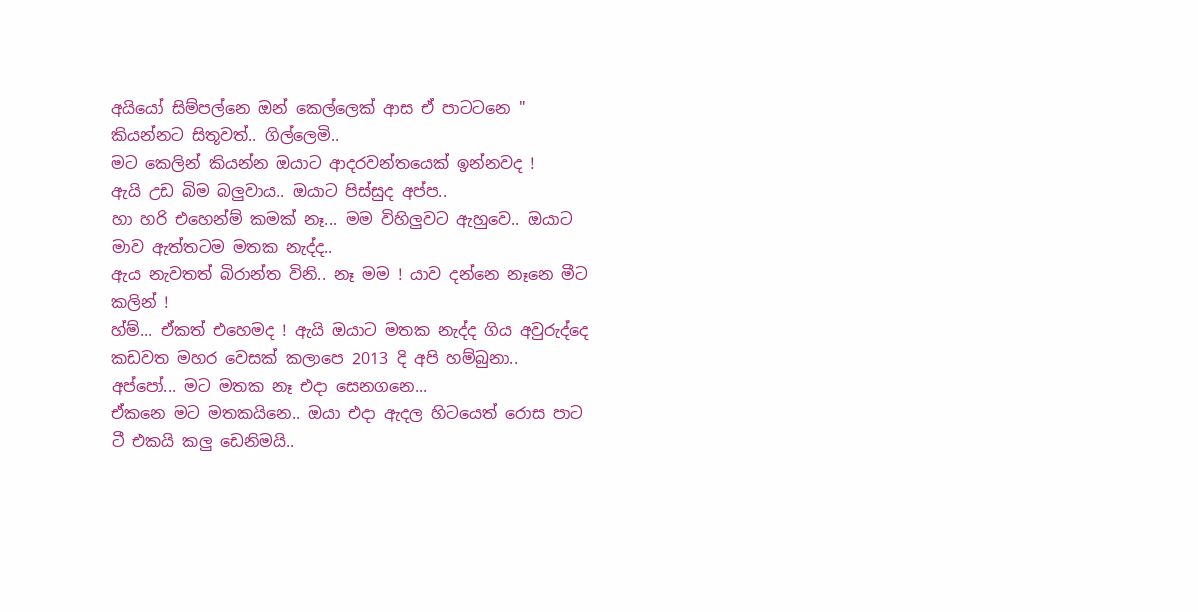අයියෝ සිම්පල්නෙ ඔන් කෙල්ලෙක් ආස ඒ පාටටනෙ " කියන්නට සිතූවත්.. ගිල්ලෙමි..
මට කෙලින් කියන්න ඔයාට ආදරවන්තයෙක් ඉන්නවද !
ඇයි උඩ බිම බලුවාය.. ඔයාට පිස්සුද අප්ප..
හා හරි එහෙන්ම් කමක් නෑ... මම විහිලුවට ඇහුවෙ.. ඔයාට මාව ඇත්තටම මතක නැද්ද..
ඇය නැවතත් බිරාන්ත විනි.. නෑ මම ! යාව දන්නෙ නෑනෙ මීට කලින් !
හ්ම්... ඒකත් එහෙමද ! ඇයි ඔයාට මතක නැද්ද ගිය අවුරුද්දෙ කඩවත මහර වෙසක් කලාපෙ 2013 දි අපි හම්බුනා..
අප්පෝ... මට මතක නෑ එදා සෙනගනෙ...
ඒකනෙ මට මතකයිනෙ.. ඔයා එදා ඇදල හිටයෙත් රොස පාට ටී එකයි කලු ඩෙනිමයි..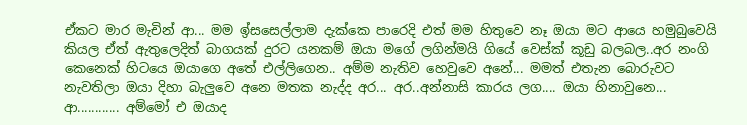ඒකට මාර මැචින් ආ... මම ඉ්සසෙල්ලාම දැක්කෙ පාරෙදි එත් මම හිතුවෙ නෑ ඔයා මට ආයෙ හමුබුවෙයි කියල ඒත් ඇතුලෙදිත් බාගයක් දුරට යනකම් ඔයා මගේ ලගින්මයි ගියේ වෙස්ක් කූඩු බලබල..අර නංගි කෙනෙක් හිටයෙ ඔයාගෙ අතේ එල්ලිගෙන.. අම්ම නැතිව හෙවුවෙ අනේ... මමත් එතැන බොරුවට නැවතිලා ඔයා දිහා බැලුවෙ අනෙ මතක නැද්ද අර... අර..අන්නාසි කාරය ලග.... ඔයා හිනාවුනෙ...
ආ............ අම්මෝ එ ඔයාද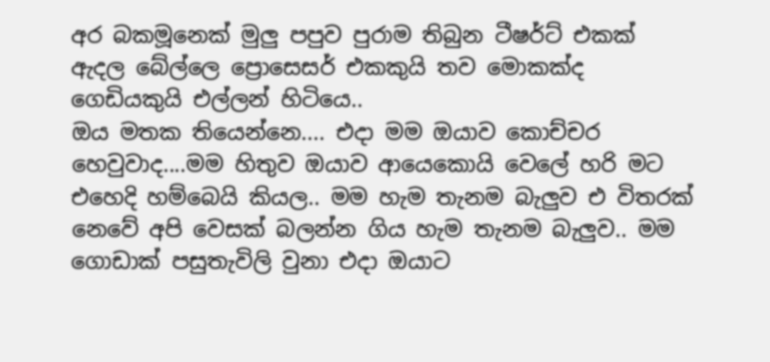අර බකමූනෙක් මුලු පපුව පුරාම තිබුන ටීෂර්ට් එකක් ඇදල බේල්ලෙ ප්‍රොසෙසර් එකකුයි තව මොකක්ද ගෙඩියකුයි එල්ලන් හිටියෙ..
ඔය මතක තියෙන්නෙ.... එදා මම ඔයාව කොච්චර හෙවුවාද....මම හිතුව ඔයාව ආයෙකොයි වෙලේ හරි මට එහෙදි හම්බෙයි කියල.. මම හැම තැනම බැලුව එ විතරක් නෙවේ අපි වෙසක් බලන්න ගිය හැම තැනම බැලුව.. මම ගොඩාක් පසුතැවිලි වුනා එදා ඔයාට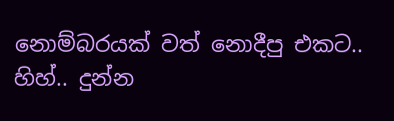නොම්බරයක් වත් නොදීපු එකට..
හිහ්.. දුන්න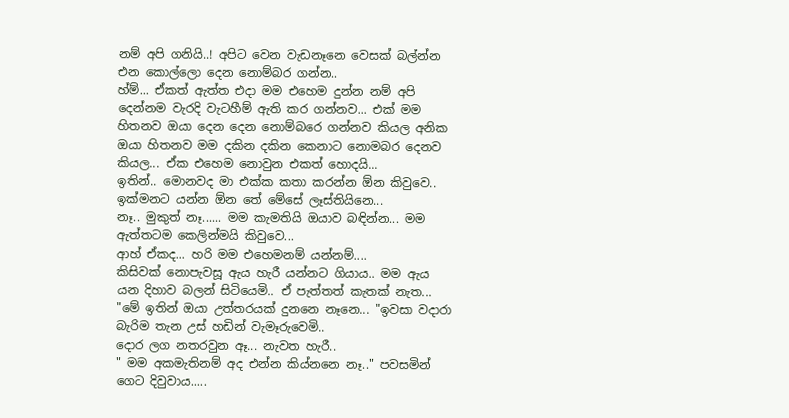නම් අපි ගනියි..! අපිට වෙන වැඩනෑනෙ වෙසක් බල්න්න එන කොල්ලො දෙන නොම්බර ගන්න..
හ්ම්... ඒකත් ඇත්ත එදා මම එහෙම දුන්න නම් අපි දෙන්නම වැරදි වැටහීම් ඇති කර ගන්නව... එක් මම හිතනව ඔයා දෙන දෙන නොම්බරෙ ගන්නව කියල අනික ඔයා හිතනව මම දකින දකින කෙනාට නොමබර දෙනව කියල... ඒක එහෙම නොවුන එකත් හොදයි...
ඉතින්.. මොනවද මා එක්ක කතා කරන්න ඕන කිවුවෙ.. ඉක්මනට යන්න ඕන තේ මේසේ ලෑස්තියිනෙ...
නෑ.. මුකුත් නෑ...... මම කැමතියි ඔයාව බඳින්න... මම ඇත්තටම කෙලින්මයි කිවුවෙ...
ආහ් ඒකද... හරි මම එහෙමනම් යන්නම්....
කිසිවක් නොපැවසූ ඇය හැරී යන්නට ගියාය.. මම ඇය යන දිහාව බලන් සිටියෙමි.. ඒ පැත්තත් කැතක් නැත...
"මේ ඉතින් ඔයා උත්තරයක් දුනනෙ නෑනෙ... "ඉවසා වදාරා බැරිම තැන උස් හඩින් වැමෑරුවෙමි..
දොර ලග නතරවුන ඈ... නැවත හැරී..
" මම අකමැතිනම් අද එන්න කිය්නනෙ නෑ.." පවසමින් ගෙට දිවුවාය.....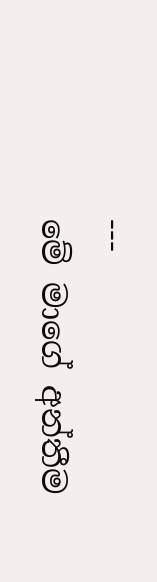---
මේ මාගේ අන්තීම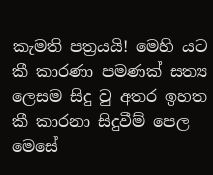කැමති පත්‍රයයි! මෙහි යට කී කාරණා පමණක් සත්‍ය ලෙසම සිදු වු අතර ඉහත කී කාරනා සිදුවීම් පෙල මෙසේ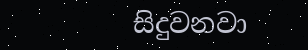සිදුවනවා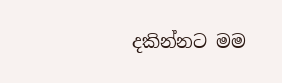දකින්නට මම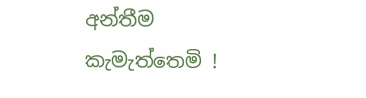අන්තීම කැමැත්තෙමි !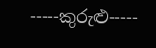-----කුරුළු-----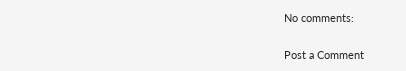No comments:

Post a Comment